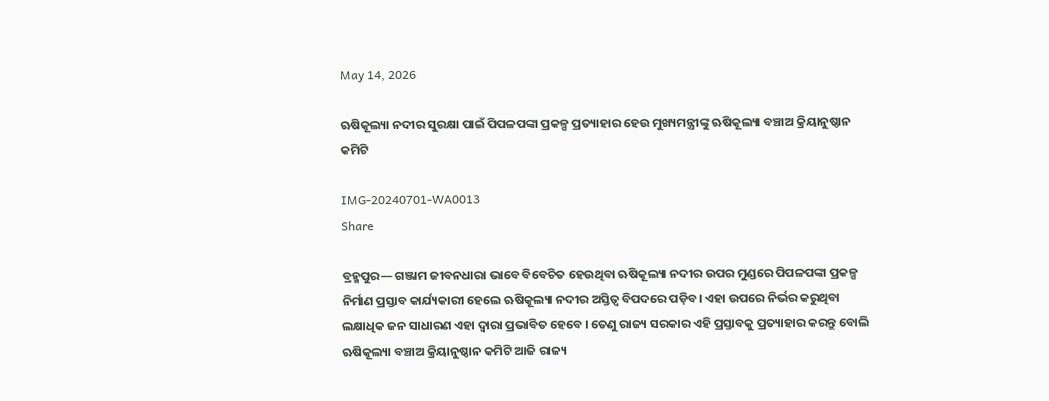May 14, 2026

ଋଷିକୂଲ୍ୟା ନଦୀର ସୁରକ୍ଷା ପାଇଁ ପିପଳପଙ୍କା ପ୍ରକଳ୍ପ ପ୍ରତ୍ୟାହାର ହେଉ ମୁଖ୍ୟମନ୍ତ୍ରୀଙ୍କୁ ଋଷିକୂଲ୍ୟା ବଞ୍ଚାଅ କ୍ରିୟାନୁଷ୍ଠାନ କମିଟି

IMG-20240701-WA0013
Share

ବ୍ରହ୍ମପୁର— ଗଞ୍ଜାମ ଜୀବନଧାରା ଭାବେ ବିବେଚିତ ହେଉଥିବା ଋଷିକୂଲ୍ୟା ନଦୀର ଉପର ମୁଣ୍ଡରେ ପିପଳପଙ୍କା ପ୍ରକଳ୍ପ ନିର୍ମାଣ ପ୍ରସ୍ତାବ କାର୍ଯ୍ୟକାରୀ ହେଲେ ଋଷିକୂଲ୍ୟା ନଦୀର ଅସ୍ତିତ୍ଵ ବିପଦରେ ପଡ଼ିବ। ଏହା ଉପରେ ନିର୍ଭର କରୁଥିବା ଲକ୍ଷାଧିକ ଜନ ସାଧାରଣ ଏହା ଦ୍ବାରା ପ୍ରଭାବିତ ହେବେ । ତେଣୁ ରାଜ୍ୟ ସରକାର ଏହି ପ୍ରସ୍ତାବକୁ ପ୍ରତ୍ୟାହାର କରନ୍ତୁ ବୋଲି ଋଷିକୂଲ୍ୟା ବଞ୍ଚାଅ କ୍ରିୟାନୁଷ୍ଠାନ କମିଟି ଆଜି ରାଜ୍ୟ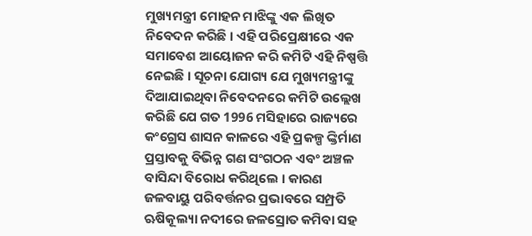ମୁଖ୍ୟମନ୍ତ୍ରୀ ମୋହନ ମାଝିଙ୍କୁ ଏକ ଲିଖିତ ନିବେଦନ କରିଛି । ଏହି ପରିପ୍ରେକ୍ଷୀରେ ଏକ ସମାବେଶ ଆୟୋଜନ କରି କମିଟି ଏହି ନିଷ୍ପତ୍ତି ନେଇଛି। ସୂଚନା ଯୋଗ୍ୟ ଯେ ମୁଖ୍ୟମନ୍ତ୍ରୀଙ୍କୁ ଦିଆଯାଇଥିବା ନିବେଦନରେ କମିଟି ଉଲ୍ଲେଖ କରିଛି ଯେ ଗତ 1996 ମସିହାରେ ରାଜ୍ୟରେ କଂଗ୍ରେସ ଶାସନ କାଳରେ ଏହି ପ୍ରକଳ୍ପ ଙ୍କ୍ତିର୍ମାଣ ପ୍ରସ୍ତାବକୁ ବିଭିନ୍ନ ଗଣ ସଂଗଠନ ଏବଂ ଅଞ୍ଚଳ ବାସିନ୍ଦା ବିରୋଧ କରିଥିଲେ । କାରଣ ଜଳବାୟୁ ପରିବର୍ତ୍ତନର ପ୍ରଭାବରେ ସମ୍ପ୍ରତି ଋଷିକୂଲ୍ୟା ନଦୀରେ ଜଳସ୍ରୋତ କମିବା ସହ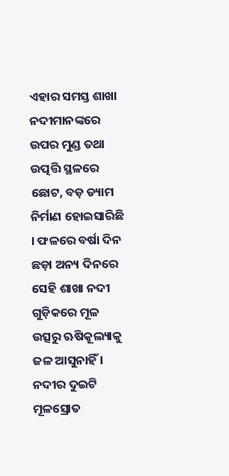ଏହାର ସମସ୍ତ ଶାଖା ନଦୀମାନଙ୍କରେ ଉପର ମୁଣ୍ଡ ତଥା ଉତ୍ପତ୍ତି ସ୍ଥଳରେ ଛୋଟ, ବଡ଼ ଡ୍ୟାମ ନିର୍ମାଣ ହୋଇସାରିଛି । ଫଳରେ ବର୍ଷା ଦିନ ଛଡ଼ା ଅନ୍ୟ ଦିନରେ ସେହି ଶାଖା ନଦୀ ଗୁଡ଼ିକରେ ମୂଳ ଉତ୍ସରୁ ଋଷିକୂଲ୍ୟାକୁ ଜଳ ଆସୁନାହିଁ । ନଦୀର ଦୁଇଟି ମୂଳସ୍ରୋତ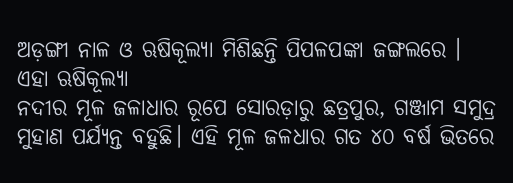ଅଡ଼ଙ୍ଗୀ ନାଳ ଓ ଋଷିକୂଲ୍ୟା ମିଶିଛନ୍ତି ପିପଳପଙ୍କା ଜଙ୍ଗଲରେ । ଏହା ଋଷିକୂଲ୍ୟା
ନଦୀର ମୂଳ ଜଳାଧାର ରୂପେ ସୋରଡ଼ାରୁ ଛତ୍ରପୁର, ଗଞ୍ଜାମ ସମୁଦ୍ର ମୁହାଣ ପର୍ଯ୍ୟନ୍ତ ବହୁଛି। ଏହି ମୂଳ ଜଳଧାର ଗତ ୪୦ ବର୍ଷ ଭିତରେ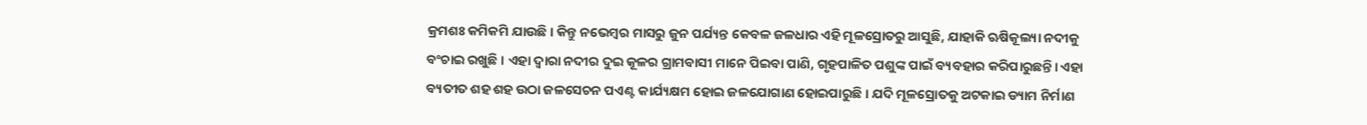କ୍ରମଶଃ କମିକମି ଯାଉଛି। କିନ୍ତୁ ନଭେମ୍ବର ମାସରୁ ଜୁନ ପର୍ଯ୍ୟନ୍ତ କେବଳ ଜଳଧାର ଏହି ମୂଳସ୍ରୋତରୁ ଆସୁଛି, ଯାହାକି ଋଷିକୂଲ୍ୟା ନଦୀକୁ ବଂଚାଇ ରଖୁଛି । ଏହା ଦ୍ଵାରା ନଦୀର ଦୁଇ କୂଳର ଗ୍ରାମବାସୀ ମାନେ ପିଇବା ପାଣି, ଗୃହପାଳିତ ପଶୁଙ୍କ ପାଇଁ ବ୍ୟବହାର କରିପାରୁଛନ୍ତି। ଏହା ବ୍ୟତୀତ ଶହ ଶହ ଉଠା ଜଳସେଚନ ପଏଣ୍ଟ କାର୍ଯ୍ୟକ୍ଷମ ହୋଇ ଜଳଯୋଗାଣ ହୋଇପାରୁଛି। ଯଦି ମୂଳସ୍ରୋତକୁ ଅଟକାଇ ଡ୍ୟାମ ନିର୍ମାଣ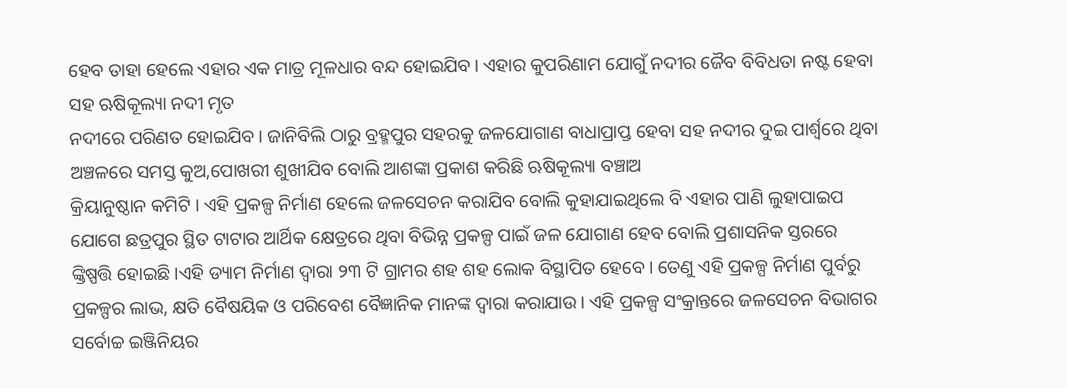ହେବ ତାହା ହେଲେ ଏହାର ଏକ ମାତ୍ର ମୂଳଧାର ବନ୍ଦ ହୋଇଯିବ। ଏହାର କୁପରିଣାମ ଯୋଗୁଁ ନଦୀର ଜୈବ ବିବିଧତା ନଷ୍ଟ ହେବା ସହ ଋଷିକୂଲ୍ୟା ନଦୀ ମୃତ
ନଦୀରେ ପରିଣତ ହୋଇଯିବ। ଜାନିବିଲି ଠାରୁ ବ୍ରହ୍ମପୁର ସହରକୁ ଜଳଯୋଗାଣ ବାଧାପ୍ରାପ୍ତ ହେବା ସହ ନଦୀର ଦୁଇ ପାର୍ଶ୍ଵରେ ଥିବା ଅଞ୍ଚଳରେ ସମସ୍ତ କୁଅ,ପୋଖରୀ ଶୁଖୀଯିବ ବୋଲି ଆଶଙ୍କା ପ୍ରକାଶ କରିଛି ଋଷିକୂଲ୍ୟା ବଞ୍ଚାଅ
କ୍ରିୟାନୁଷ୍ଠାନ କମିଟି । ଏହି ପ୍ରକଳ୍ପ ନିର୍ମାଣ ହେଲେ ଜଳସେଚନ କରାଯିବ ବୋଲି କୁହାଯାଇଥିଲେ ବି ଏହାର ପାଣି ଲୁହାପାଇପ ଯୋଗେ ଛତ୍ରପୁର ସ୍ଥିତ ଟାଟାର ଆର୍ଥିକ କ୍ଷେତ୍ରରେ ଥିବା ବିଭିନ୍ନ ପ୍ରକଳ୍ପ ପାଇଁ ଜଳ ଯୋଗାଣ ହେବ ବୋଲି ପ୍ରଶାସନିକ ସ୍ତରରେ ଙ୍କ୍ତିଷ୍ପତ୍ତି ହୋଇଛି।ଏହି ଡ୍ୟାମ ନିର୍ମାଣ ଦ୍ଵାରା ୨୩ ଟି ଗ୍ରାମର ଶହ ଶହ ଲୋକ ବିସ୍ଥାପିତ ହେବେ। ତେଣୁ ଏହି ପ୍ରକଳ୍ପ ନିର୍ମାଣ ପୁର୍ବରୁ ପ୍ରକଳ୍ପର ଲାଭ, କ୍ଷତି ବୈଷୟିକ ଓ ପରିବେଶ ବୈଜ୍ଞାନିକ ମାନଙ୍କ ଦ୍ଵାରା କରାଯାଉ। ଏହି ପ୍ରକଳ୍ପ ସଂକ୍ରାନ୍ତରେ ଜଳସେଚନ ବିଭାଗର ସର୍ବୋଚ୍ଚ ଇଞ୍ଜିନିୟର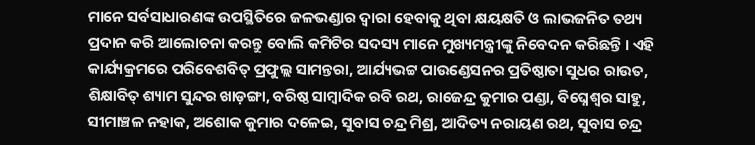ମାନେ ସର୍ବସାଧାରଣଙ୍କ ଉପସ୍ଥିତିରେ ଜଳଭଣ୍ଡାର ଦ୍ଵାରା ହେବାକୁ ଥିବା କ୍ଷୟକ୍ଷତି ଓ ଲାଭଜନିତ ତଥ୍ୟ
ପ୍ରଦାନ କରି ଆଲୋଚନା କରନ୍ତୁ ବୋଲି କମିଟିର ସଦସ୍ୟ ମାନେ ମୁଖ୍ୟମନ୍ତ୍ରୀଙ୍କୁ ନିବେଦନ କରିଛନ୍ତି । ଏହି କାର୍ଯ୍ୟକ୍ରମରେ ପରିବେଶବିତ୍‌‍ ପ୍ରଫୁଲ୍ଲ ସାମନ୍ତରା, ଆର୍ଯ୍ୟଭଟ୍ଟ ପାଉଣ୍ଡେସନର ପ୍ରତିଷ୍ଠାତା ସୁଧର ରାଉତ, ଶିକ୍ଷାବିତ୍‌‍ ଶ୍ୟାମ ସୁନ୍ଦର ଖାଡ଼ଙ୍ଗା, ବରିଷ୍ଠ ସାମ୍ୱାଦିକ ରବି ରଥ, ରାଜେନ୍ଦ୍ର କୁମାର ପଣ୍ଡା, ବିଘ୍ନେଶ୍ଵର ସାହୁ, ସୀମାଞ୍ଚଳ ନହାକ, ଅଶୋକ କୁମାର ଦଳେଇ, ସୁବାସ ଚନ୍ଦ୍ର ମିଶ୍ର, ଆଦିତ୍ୟ ନରାୟଣ ରଥ, ସୁବାସ ଚନ୍ଦ୍ର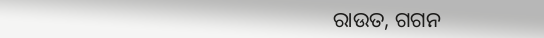ରାଉତ, ଗଗନ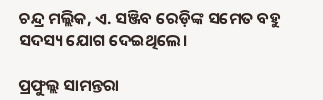ଚନ୍ଦ୍ର ମଲ୍ଲିକ, ଏ. ସଞ୍ଜିବ ରେଡ଼ିଙ୍କ ସମେତ ବହୁ ସଦସ୍ୟ ଯୋଗ ଦେଇଥିଲେ।

ପ୍ରଫୁଲ୍ଲ ସାମନ୍ତରା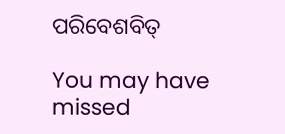ପରିବେଶବିତ୍‌‍

You may have missed